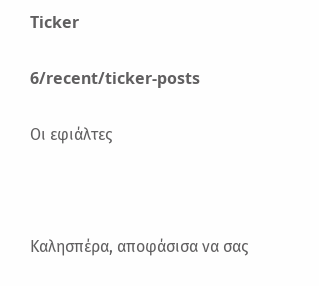Ticker

6/recent/ticker-posts

Οι εφιάλτες



Καλησπέρα, αποφάσισα να σας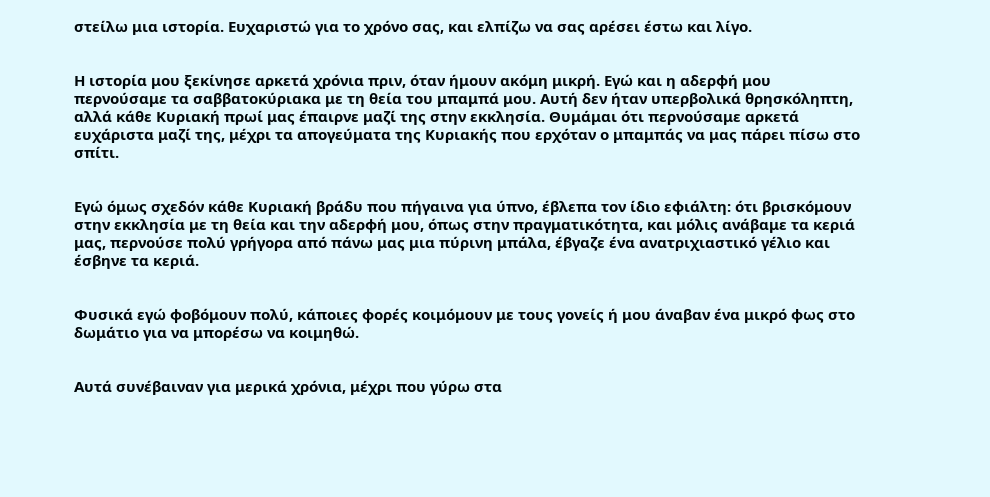στείλω μια ιστορία. Ευχαριστώ για το χρόνο σας, και ελπίζω να σας αρέσει έστω και λίγο.


Η ιστορία μου ξεκίνησε αρκετά χρόνια πριν, όταν ήμουν ακόμη μικρή. Εγώ και η αδερφή μου περνούσαμε τα σαββατοκύριακα με τη θεία του μπαμπά μου. Αυτή δεν ήταν υπερβολικά θρησκόληπτη, αλλά κάθε Κυριακή πρωί μας έπαιρνε μαζί της στην εκκλησία. Θυμάμαι ότι περνούσαμε αρκετά ευχάριστα μαζί της, μέχρι τα απογεύματα της Κυριακής που ερχόταν ο μπαμπάς να μας πάρει πίσω στο σπίτι.


Εγώ όμως σχεδόν κάθε Κυριακή βράδυ που πήγαινα για ύπνο, έβλεπα τον ίδιο εφιάλτη: ότι βρισκόμουν στην εκκλησία με τη θεία και την αδερφή μου, όπως στην πραγματικότητα, και μόλις ανάβαμε τα κεριά μας, περνούσε πολύ γρήγορα από πάνω μας μια πύρινη μπάλα, έβγαζε ένα ανατριχιαστικό γέλιο και έσβηνε τα κεριά.


Φυσικά εγώ φοβόμουν πολύ, κάποιες φορές κοιμόμουν με τους γονείς ή μου άναβαν ένα μικρό φως στο δωμάτιο για να μπορέσω να κοιμηθώ.


Αυτά συνέβαιναν για μερικά χρόνια, μέχρι που γύρω στα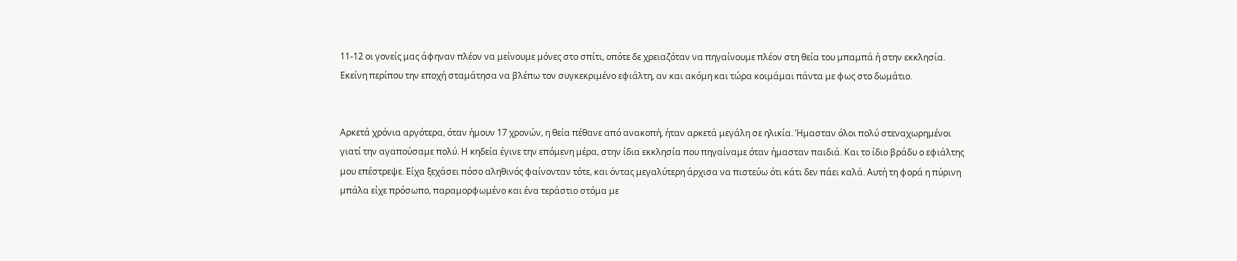11-12 οι γονείς μας άφηναν πλέον να μείνουμε μόνες στο σπίτι, οπότε δε χρειαζόταν να πηγαίνουμε πλέον στη θεία του μπαμπά ή στην εκκλησία. Εκείνη περίπου την εποχή σταμάτησα να βλέπω τον συγκεκριμένο εφιάλτη, αν και ακόμη και τώρα κοιμάμαι πάντα με φως στο δωμάτιο.


Αρκετά χρόνια αργότερα, όταν ήμουν 17 χρονών, η θεία πέθανε από ανακοπή, ήταν αρκετά μεγάλη σε ηλικία. Ήμασταν όλοι πολύ στεναχωρημένοι γιατί την αγαπούσαμε πολύ. Η κηδεία έγινε την επόμενη μέρα, στην ίδια εκκλησία που πηγαίναμε όταν ήμασταν παιδιά. Και το ίδιο βράδυ ο εφιάλτης μου επέστρεψε. Είχα ξεχάσει πόσο αληθινός φαίνονταν τότε, και όντας μεγαλύτερη άρχισα να πιστεύω ότι κάτι δεν πάει καλά. Αυτή τη φορά η πύρινη μπάλα είχε πρόσωπο, παραμορφωμένο και ένα τεράστιο στόμα με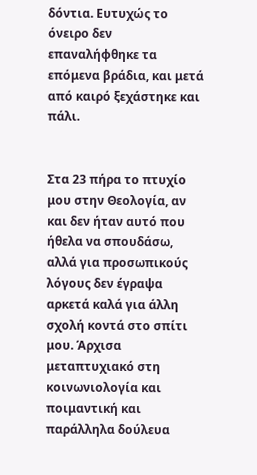δόντια. Ευτυχώς το όνειρο δεν επαναλήφθηκε τα επόμενα βράδια, και μετά από καιρό ξεχάστηκε και πάλι.


Στα 23 πήρα το πτυχίο μου στην Θεολογία, αν και δεν ήταν αυτό που ήθελα να σπουδάσω, αλλά για προσωπικούς λόγους δεν έγραψα αρκετά καλά για άλλη σχολή κοντά στο σπίτι μου. Άρχισα μεταπτυχιακό στη κοινωνιολογία και ποιμαντική και παράλληλα δούλευα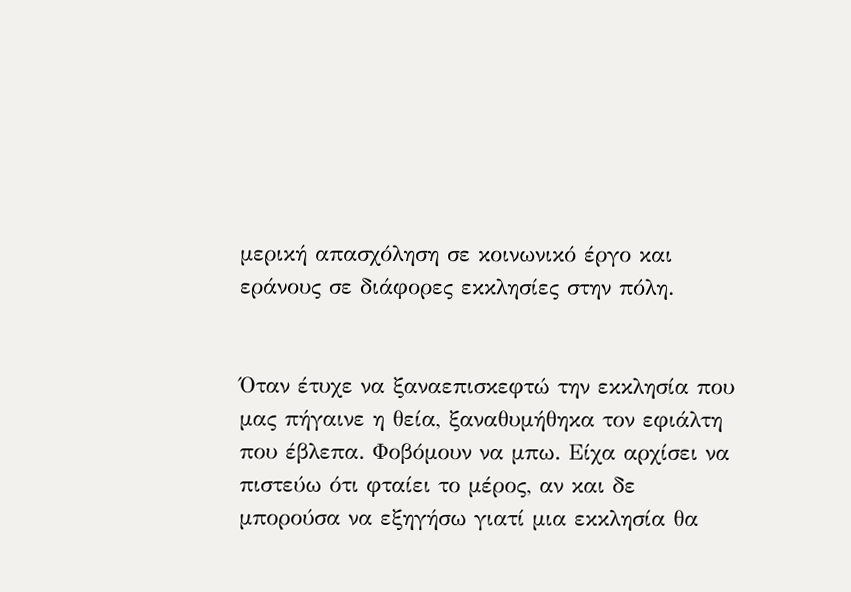μερική απασχόληση σε κοινωνικό έργο και εράνους σε διάφορες εκκλησίες στην πόλη.


Όταν έτυχε να ξαναεπισκεφτώ την εκκλησία που μας πήγαινε η θεία, ξαναθυμήθηκα τον εφιάλτη που έβλεπα. Φοβόμουν να μπω. Είχα αρχίσει να πιστεύω ότι φταίει το μέρος, αν και δε μπορούσα να εξηγήσω γιατί μια εκκλησία θα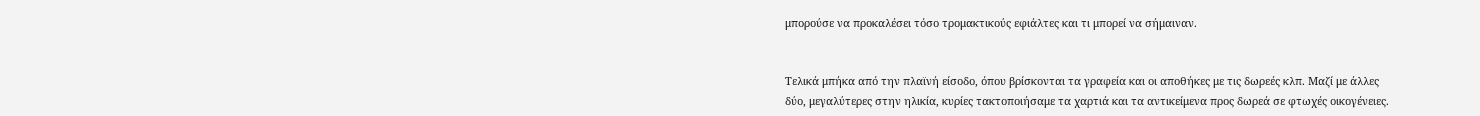μπορούσε να προκαλέσει τόσο τρομακτικούς εφιάλτες και τι μπορεί να σήμαιναν.


Τελικά μπήκα από την πλαϊνή είσοδο, όπου βρίσκονται τα γραφεία και οι αποθήκες με τις δωρεές κλπ. Μαζί με άλλες δύο, μεγαλύτερες στην ηλικία, κυρίες τακτοποιήσαμε τα χαρτιά και τα αντικείμενα προς δωρεά σε φτωχές οικογένειες.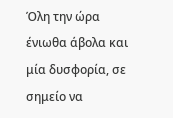Όλη την ώρα ένιωθα άβολα και μία δυσφορία, σε σημείο να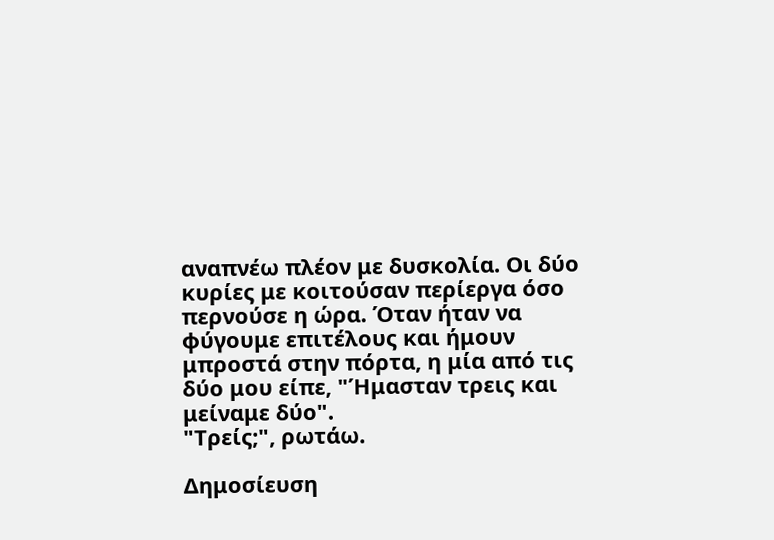αναπνέω πλέον με δυσκολία. Οι δύο κυρίες με κοιτούσαν περίεργα όσο περνούσε η ώρα. Όταν ήταν να φύγουμε επιτέλους και ήμουν μπροστά στην πόρτα, η μία από τις δύο μου είπε, "Ήμασταν τρεις και μείναμε δύο".
"Τρείς;", ρωτάω.

Δημοσίευση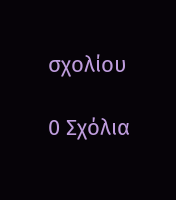σχολίου

0 Σχόλια